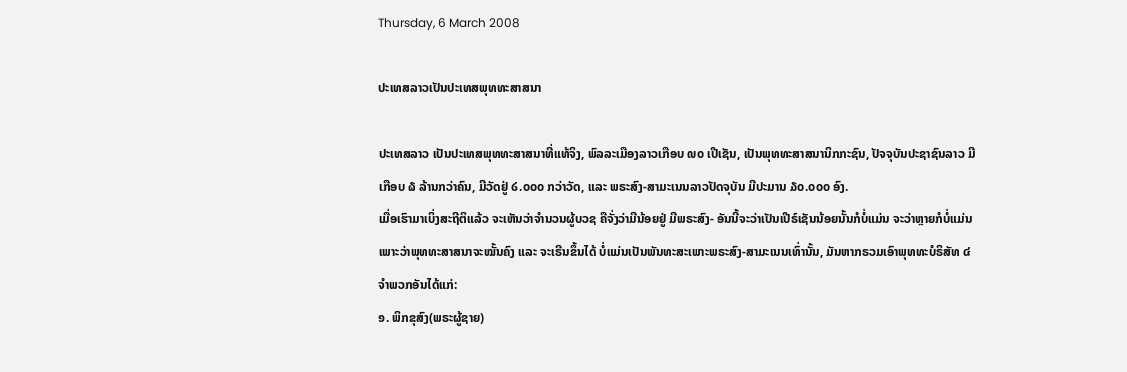Thursday, 6 March 2008

ປະເທສລາວເປັນປະເທສພຸທທະສາສນາ

ປະເທສລາວ ເປັນປະເທສພຸທທະສາສນາທີ່ແທ້ຈິງ, ພົລລະເມືອງລາວເກືອບ ໙໐ ເປີເຊັນ, ເປັນພຸທທະສາສນານິກກະຊົນ, ປັຈຈຸບັນປະຊາຊົນລາວ ມີ ເກືອບ ໖ ລ້ານກວ່າຄົນ, ມີວັດຢູ່ ໒.໐໐໐ ກວ່າວັດ, ແລະ ພຣະສົງ-ສາມະເນນລາວປັດຈຸບັນ ມີປະມານ ໓໐.໐໐໐ ອົງ.
ເມື່ອເຮົາມາເບິ່ງສະຖີຕິແລ້ວ ຈະເຫັນວ່າຈຳນວນຜູ້ບວຊ ຄືຈັ່ງວ່າມີນ້ອຍຢູ່ ມີພຣະສົງ- ອັນນີ້ຈະວ່າເປັນເປີຣ໌ເຊັນນ້ອຍນັ້ນກໍບໍ່ແມ່ນ ຈະວ່າຫຼາຍກໍບໍ່ແມ່ນ ເພາະວ່າພຸທທະສາສນາຈະໝັ້ນຄົງ ແລະ ຈະເຣີນຂຶ້ນໄດ້ ບໍ່ແມ່ນເປັນພັນທະສະເພາະພຣະສົງ-ສາມະເນນເທົ່ານັ້ນ, ມັນຫາກຣວມເອົາພຸທທະບໍຣິສັທ ໔ ຈຳພວກອັນໄດ້ແກ່:
໑. ພິກຂຸສົງ(ພຣະຜູ້ຊາຍ)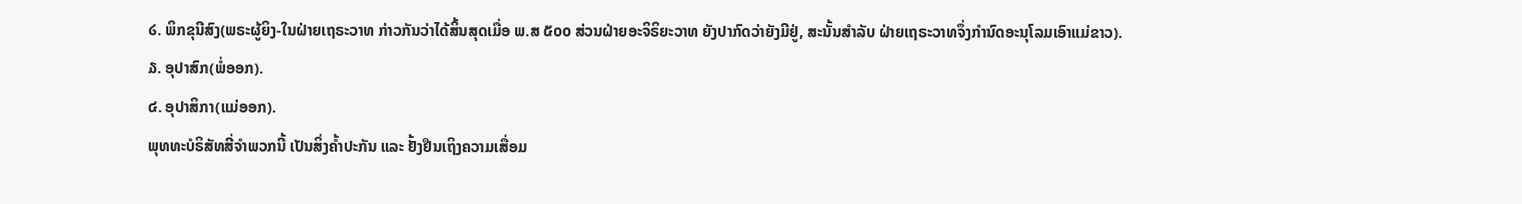໒. ພິກຂຸນີສົງ(ພຣະຜູ້ຍິງ-ໃນຝ່າຍເຖຣະວາທ ກ່າວກັນວ່າໄດ້ສິ້ນສຸດເມື່ອ ພ.ສ ໕໐໐ ສ່ວນຝ່າຍອະຈິຣິຍະວາທ ຍັງປາກົດວ່າຍັງມີຢູ່, ສະນັ້ນສຳລັບ ຝ່າຍເຖຣະວາທຈຶ່ງກຳນົດອະນຸໂລມເອົາແມ່ຂາວ).
໓. ອຸປາສົກ(ພໍ່ອອກ).
໔. ອຸປາສິກາ(ແມ່ອອກ).
ພຸທທະບໍຣິສັທສີ່ຈຳພວກນີ້ ເປັນສິ່ງຄ້ຳປະກັນ ແລະ ຢັ້ງຢືນເຖິງຄວາມເສື່ອມ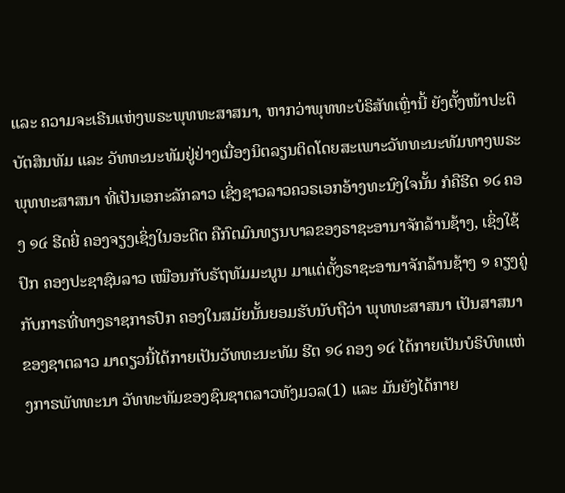ແລະ ຄວາມຈະເຣີນແຫ່ງພຣະພຸທທະສາສນາ, ຫາກວ່າພຸທທະບໍຣິສັທເຫຼົ່ານີ້ ຍັງຕັ້ງໜ້າປະຕິບັຕສິນທັມ ແລະ ວັທທະນະທັມຢູ່ຢ່າງເນື່ອງນິຕລຽນຕິດໂດຍສະເພາະວັທທະນະທັມທາງພຣະພຸທທະສາສນາ ທີ່ເປັນເອກະລັກລາວ ເຊິ່ງຊາວລາວຄວຣເອກອ້າງທະນົງໃຈນັ້ນ ກໍຄືຮີດ ໑໒ ຄອງ ໑໔ ຮີດຍີ່ ຄອງຈຽງເຊິ່ງໃນອະດີຕ ຄືກົຕມົນທຽນບາລຂອງຣາຊະອານາຈັກລ້ານຊ້າງ, ເຊິ່ງໃຊ້ປົກ ຄອງປະຊາຊົນລາວ ເໝືອນກັບຣັຖທັມມະນູນ ມາແຕ່ຕັ້ງຣາຊະອານາຈັກລ້ານຊ້າງ ໑ ຄຽງຄູ່ກັບກາຣທີ່ທາງຣາຊກາຣປົກ ຄອງໃນສມັຍນັ້ນຍອມຮັບນັບຖືວ່າ ພຸທທະສາສນາ ເປັນສາສນາຂອງຊາຕລາວ ມາດຽວນີ້ໄດ້ກາຍເປັນວັທທະນະທັມ ຮີຕ ໑໒ ຄອງ ໑໔ ໄດ້ກາຍເປັນບໍຣິບົທແຫ່ງກາຣພັທທະນາ ວັທທະທັມຂອງຊົນຊາຕລາວທັງມວລ(1) ແລະ ມັນຍັງໄດ້ກາຍ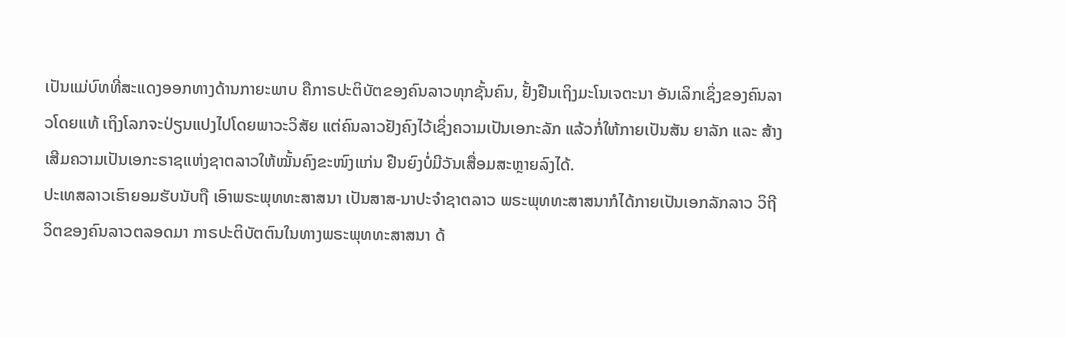ເປັນແມ່ບົທທີ່ສະແດງອອກທາງດ້ານກາຍະພາບ ຄືກາຣປະຕິບັຕຂອງຄົນລາວທຸກຊັ້ນຄົນ, ຢັ້ງຢືນເຖິງມະໂນເຈຕະນາ ອັນເລິກເຊິ່ງຂອງຄົນລາວໂດຍແທ້ ເຖິງໂລກຈະປ່ຽນແປງໄປໂດຍພາວະວິສັຍ ແຕ່ຄົນລາວຢັງຄົງໄວ້ເຊິ່ງຄວາມເປັນເອກະລັກ ແລ້ວກໍ່ໃຫ້ກາຍເປັນສັນ ຍາລັກ ແລະ ສ້າງເສີມຄວາມເປັນເອກະຣາຊແຫ່ງຊາຕລາວໃຫ້ໝັ້ນຄົງຂະໜົງແກ່ນ ຢືນຍົງບໍ່ມີວັນເສື່ອມສະຫຼາຍລົງໄດ້.
ປະເທສລາວເຮົາຍອມຮັບນັບຖື ເອົາພຣະພຸທທະສາສນາ ເປັນສາສ-ນາປະຈຳຊາຕລາວ ພຣະພຸທທະສາສນາກໍໄດ້ກາຍເປັນເອກລັກລາວ ວິຖີວິຕຂອງຄົນລາວຕລອດມາ ກາຣປະຕິບັຕຕົນໃນທາງພຣະພຸທທະສາສນາ ດ້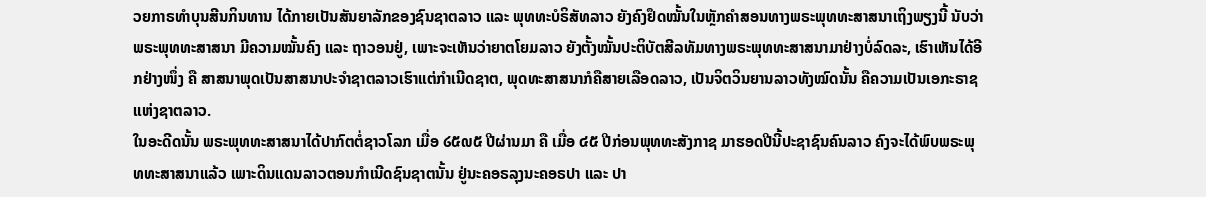ວຍກາຣທຳບຸນສີນກິນທານ ໄດ້ກາຍເປັນສັນຍາລັກຂອງຊົນຊາຕລາວ ແລະ ພຸທທະບໍຣິສັທລາວ ຍັງຄົງຢຶດໝັ້ນໃນຫຼັກຄຳສອນທາງພຣະພຸທທະສາສນາເຖິງພຽງນີ້ ນັບວ່າພຣະພຸທທະສາສນາ ມີຄວາມໝັ້ນຄົງ ແລະ ຖາວອນຢູ່, ເພາະຈະເຫັນວ່າຍາຕໂຍມລາວ ຍັງຕັ້ງໝັ້ນປະຕິບັຕສີລທັມທາງພຣະພຸທທະສາສນາມາຢ່າງບໍ່ລົດລະ, ເຮົາເຫັນໄດ້ອີກຢ່າງໜຶ່ງ ຄື ສາສນາພຸດເປັນສາສນາປະຈຳຊາຕລາວເຮົາແຕ່ກຳເນີດຊາຕ, ພຸດທະສາສນາກໍຄືສາຍເລືອດລາວ, ເປັນຈິຕວິນຍານລາວທັງໝົດນັ້ນ ຄືຄວາມເປັນເອກະຣາຊແຫ່ງຊາຕລາວ.
ໃນອະດີດນັ້ນ ພຣະພຸທທະສາສນາໄດ້ປາກົຕຕໍ່ຊາວໂລກ ເມື່ອ ໒໕໙໕ ປີຜ່ານມາ ຄື ເມື່ອ ໔໕ ປີກ່ອນພຸທທະສັງກາຊ ມາຮອດປີນີ້ປະຊາຊົນຄົນລາວ ຄົງຈະໄດ້ພົບພຣະພຸທທະສາສນາແລ້ວ ເພາະດິນແດນລາວຕອນກຳເນີດຊົນຊາຕນັ້ນ ຢູ່ນະຄອຣລຸງນະຄອຣປາ ແລະ ປາ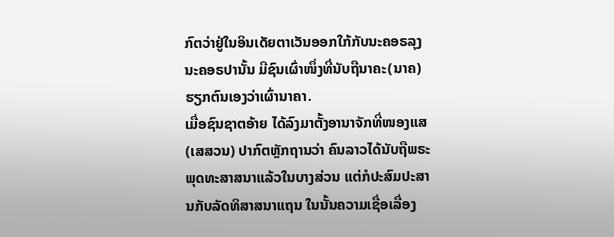ກົຕວ່າຢູ່ໃນອິນເດັຍຕາເວັນອອກໃກ້ກັບນະຄອຣລຸງນະຄອຣປານັ້ນ ມີຊົນເຜົ່າໜຶ່ງທີ່ນັບຖືນາຄະ(ນາຄ)ຮຽກຕົນເອງວ່າເຜົ່ານາຄາ.
ເມື່ອຊົນຊາຕອ້າຍ ໄດ້ລົງມາຕັ້ງອານາຈັກທີ່ໜອງແສ(ເສສວນ) ປາກົຕຫຼັກຖານວ່າ ຄົນລາວໄດ້ນັບຖືພຣະພຸດທະສາສນາແລ້ວໃນບາງສ່ວນ ແຕ່ກໍປະສົມປະສານກັບລັດທິສາສນາແຖນ ໃນນັ້ນຄວາມເຊື່ອເລື່ອງ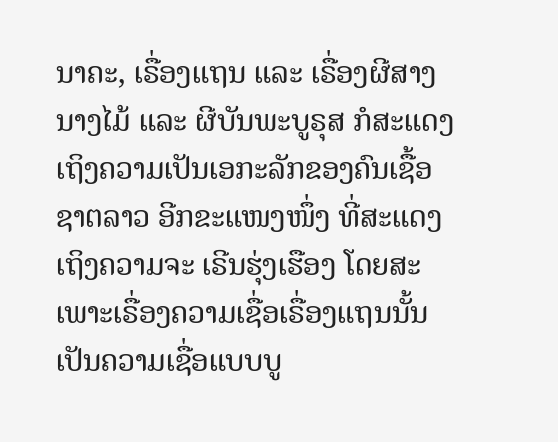ນາຄະ, ເຣື່ອງແຖນ ແລະ ເຣື່ອງຜີສາງນາງໄມ້ ແລະ ຜີບັນພະບູຣຸສ ກໍສະແດງເຖິງຄວາມເປັນເອກະລັກຂອງຄົນເຊື້ອຊາຕລາວ ອີກຂະແໜງໜຶ່ງ ທີ່ສະແດງເຖິງຄວາມຈະ ເຣີນຮຸ່ງເຮືອງ ໂດຍສະເພາະເຣື່ອງຄວາມເຊື່ອເຣື່ອງແຖນນັ້ນ ເປັນຄວາມເຊື່ອແບບບູ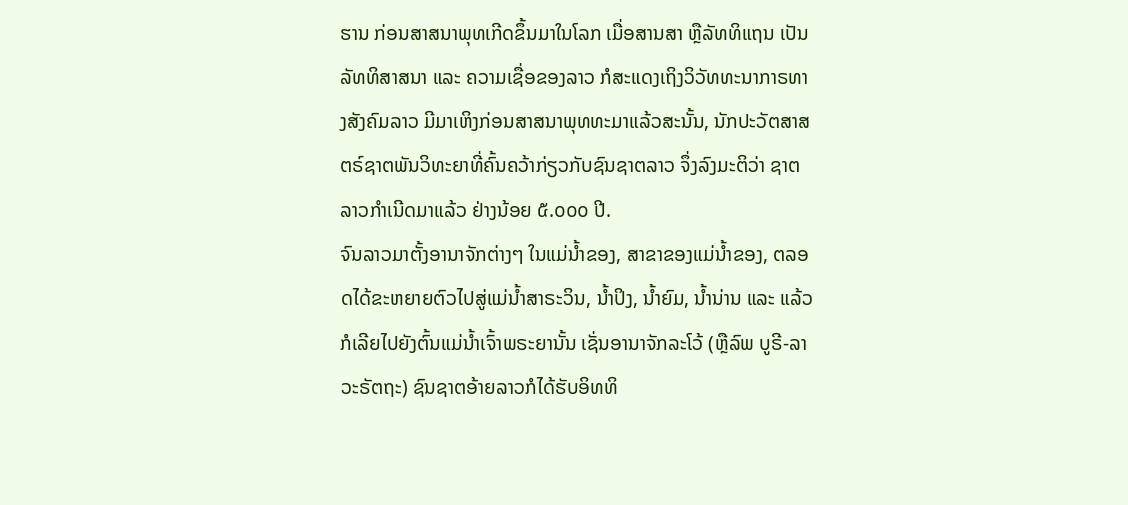ຮານ ກ່ອນສາສນາພຸທເກີດຂຶ້ນມາໃນໂລກ ເມື່ອສານສາ ຫຼືລັທທິແຖນ ເປັນລັທທິສາສນາ ແລະ ຄວາມເຊື່ອຂອງລາວ ກໍສະແດງເຖິງວິວັທທະນາກາຣທາງສັງຄົມລາວ ມີມາເຫິງກ່ອນສາສນາພຸທທະມາແລ້ວສະນັ້ນ, ນັກປະວັຕສາສຕຣ໌ຊາຕພັນວິທະຍາທີ່ຄົ້ນຄວ້າກ່ຽວກັບຊົນຊາຕລາວ ຈຶ່ງລົງມະຕິວ່າ ຊາຕລາວກຳເນີດມາແລ້ວ ຢ່າງນ້ອຍ ໕.໐໐໐ ປີ.
ຈົນລາວມາຕັ້ງອານາຈັກຕ່າງໆ ໃນແມ່ນ້ຳຂອງ, ສາຂາຂອງແມ່ນ້ຳຂອງ, ຕລອດໄດ້ຂະຫຍາຍຕົວໄປສູ່ແມ່ນ້ຳສາຣະວິນ, ນ້ຳປິງ, ນ້ຳຍົມ, ນ້ຳນ່ານ ແລະ ແລ້ວກໍເລີຍໄປຍັງຕົ້ນແມ່ນ້ຳເຈົ້າພຣະຍານັ້ນ ເຊັ່ນອານາຈັກລະໂວ້ (ຫຼືລົພ ບູຣີ-ລາວະຣັຕຖະ) ຊົນຊາຕອ້າຍລາວກໍໄດ້ຮັບອິທທິ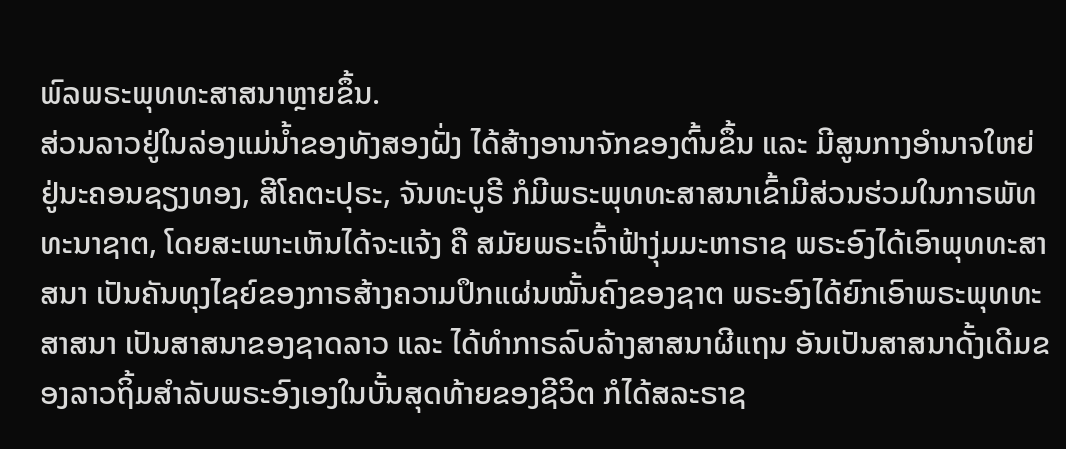ພົລພຣະພຸທທະສາສນາຫຼາຍຂຶ້ນ.
ສ່ວນລາວຢູ່ໃນລ່ອງແມ່ນ້ຳຂອງທັງສອງຝັ່ງ ໄດ້ສ້າງອານາຈັກຂອງຕົ້ນຂຶ້ນ ແລະ ມີສູນກາງອຳນາຈໃຫຍ່ຢູ່ນະຄອນຊຽງທອງ, ສີໂຄຕະປຸຣະ, ຈັນທະບູຣີ ກໍມີພຣະພຸທທະສາສນາເຂົ້າມີສ່ວນຮ່ວມໃນກາຣພັທທະນາຊາຕ, ໂດຍສະເພາະເຫັນໄດ້ຈະແຈ້ງ ຄື ສມັຍພຣະເຈົ້າຟ້າງຸ່ມມະຫາຣາຊ ພຣະອົງໄດ້ເອົາພຸທທະສາສນາ ເປັນຄັນທຸງໄຊຍ໌ຂອງກາຣສ້າງຄວາມປຶກແຜ່ນໝັ້ນຄົງຂອງຊາຕ ພຣະອົງໄດ້ຍົກເອົາພຣະພຸທທະສາສນາ ເປັນສາສນາຂອງຊາດລາວ ແລະ ໄດ້ທຳກາຣລົບລ້າງສາສນາຜີແຖນ ອັນເປັນສາສນາດັ້ງເດີມຂອງລາວຖິ້ມສຳລັບພຣະອົງເອງໃນບັ້ນສຸດທ້າຍຂອງຊີວິຕ ກໍໄດ້ສລະຣາຊ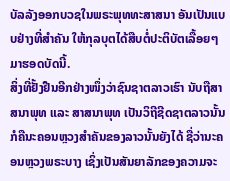ບັລລັງອອກບວຊໃນພຣະພຸທທະສາສນາ ອັນເປັນແບບຢ່າງທີ່ສຳຄັນ ໃຫ້ກຸລບຸຕໄດ້ສືບຕໍ່ປະຕິບັຕເລື້ອຍໆມາຮອດບັດນີ້.
ສິ່ງທີ່ຢັ້ງຢືນອີກຢ່າງໜຶ່ງວ່າຊົນຊາຕລາວເຮົາ ນັບຖືສາສນາພຸທ ແລະ ສາສນາພຸທ ເປັນວິຖີຊີດຊາຕລາວນັ້ນ ກໍຄືນະຄອນຫຼວງສຳຄັນຂອງລາວນັ້ນຍັງໄດ້ ຊື່ວ່ານະຄອນຫຼວງພຣະບາງ ເຊິ່ງເປັນສັນຍາລັກຂອງຄວາມຈະ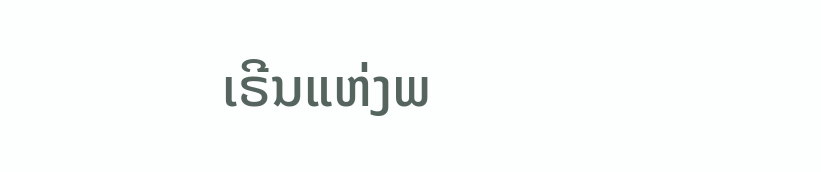ເຣີນແຫ່ງພ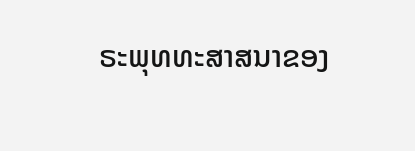ຣະພຸທທະສາສນາຂອງ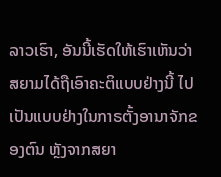ລາວເຮົາ, ອັນນີ້ເຮັດໃຫ້ເຮົາເຫັນວ່າ ສຍາມໄດ້ຖືເອົາຄະຕິແບບຢ່າງນີ້ ໄປເປັນແບບຢ່າງໃນກາຣຕັ້ງອານາຈັກຂອງຕົນ ຫຼັງຈາກສຍາ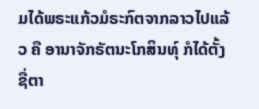ມໄດ້ພຣະແກ້ວມໍຣະກົຕຈາກລາວໄປແລ້ວ ຄື ອານາຈັກຣັຕນະໂກສິນທ໌ຸ ກໍໄດ້ຕັ້ງຊື່ຕາ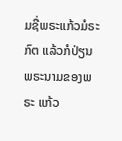ມຊື່ພຣະແກ້ວມໍຣະກົຕ ແລ້ວກໍປ່ຽນພຣະນາມຂອງພຣະ ແກ້ວ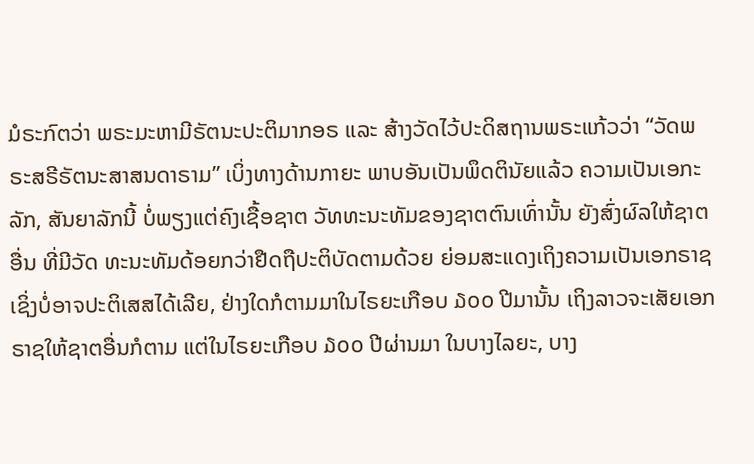ມໍຣະກົຕວ່າ ພຣະມະຫາມີຣັຕນະປະຕິມາກອຣ ແລະ ສ້າງວັດໄວ້ປະດິສຖານພຣະແກ້ວວ່າ “ວັດພຣະສຣີຣັຕນະສາສນດາຣາມ” ເບິ່ງທາງດ້ານກາຍະ ພາບອັນເປັນພຶດຕິນັຍແລ້ວ ຄວາມເປັນເອກະລັກ, ສັນຍາລັກນີ້ ບໍ່ພຽງແຕ່ຄົງເຊື້ອຊາຕ ວັທທະນະທັມຂອງຊາຕຕົນເທົ່ານັ້ນ ຍັງສົ່ງຜົລໃຫ້ຊາຕອື່ນ ທີ່ມີວັດ ທະນະທັມດ້ອຍກວ່າຢືດຖືປະຕິບັດຕາມດ້ວຍ ຍ່ອມສະແດງເຖິງຄວາມເປັນເອກຣາຊ ເຊິ່ງບໍ່ອາຈປະຕິເສສໄດ້ເລີຍ, ຢ່າງໃດກໍຕາມມາໃນໄຣຍະເກືອບ ໓໐໐ ປີມານັ້ນ ເຖິງລາວຈະເສັຍເອກຣາຊໃຫ້ຊາຕອື່ນກໍຕາມ ແຕ່ໃນໄຣຍະເກືອບ ໓໐໐ ປີຜ່ານມາ ໃນບາງໄລຍະ, ບາງ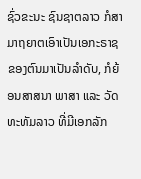ຊົ່ວຂະນະ ຊົນຊາຕລາວ ກໍສາມາຖຍາຕເອົາເປັນເອກະຣາຊຂອງຕົນມາເປັນລຳດັບ, ກໍຍ້ອນສາສນາ ພາສາ ແລະ ວັດທະທັມລາວ ທີ່ມີເອກລັກ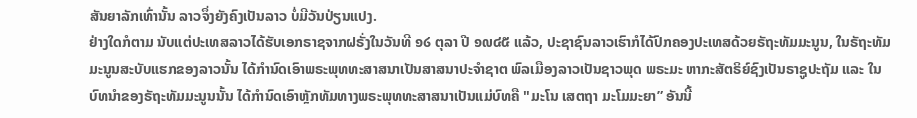ສັນຍາລັກເທົ່ານັ້ນ ລາວຈຶ່ງຍັງຄົງເປັນລາວ ບໍ່ມີວັນປ່ຽນແປງ.
ຢ່າງໃດກໍຕາມ ນັບແຕ່ປະເທສລາວໄດ້ຮັບເອກຣາຊຈາກຝຣັ່ງໃນວັນທີ ໑໒ ຕຸລາ ປີ ໑໙໔໕ ແລ້ວ, ປະຊາຊົນລາວເຮົາກໍໄດ້ປົກຄອງປະເທສດ້ວຍຣັຖະທັມມະນູນ, ໃນຣັຖະທັມມະນູນສະບັບແຮກຂອງລາວນັ້ນ ໄດ້ກຳນົດເອົາພຣະພຸທທະສາສນາເປັນສາສນາປະຈຳຊາຕ ພົລເມືອງລາວເປັນຊາວພຸດ ພຣະມະ ຫາກະສັຕຣິຍ໌ຊົງເປັນຣາຊູປະຖັມ ແລະ ໃນບົທນຳຂອງຣັຖະທັມມະນູນນັ້ນ ໄດ້ກຳນົດເອົາຫຼັກທັມທາງພຣະພຸທທະສາສນາເປັນແມ່ບົທຄື "ມະໂນ ເສຕຖາ ມະໂມມະຍາ” ອັນນີ້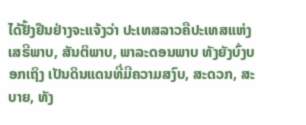ໄດ້ຢັ້ງຢືນຢ່າງຈະແຈ້ງວ່າ ປະເທສລາວຄືປະເທສແຫ່ງເສຣີພາບ, ສັນຕິພາບ, ພາລະດອນພາບ ທັງຍັງບົ່ງບອກເຖິງ ເປັນດິນແດນທີ່ມີຄວາມສງົບ, ສະດວກ, ສະບາຍ, ທັງ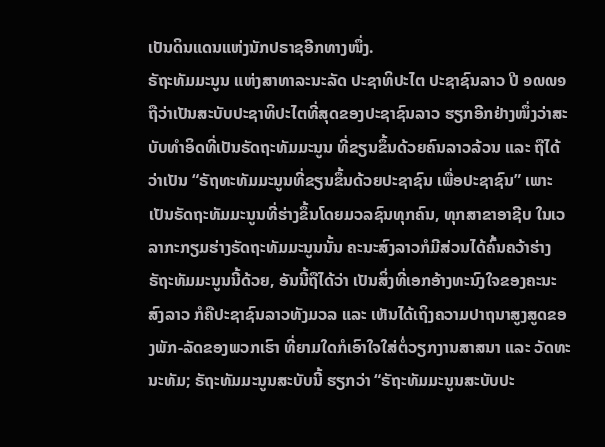ເປັນດິນແດນແຫ່ງນັກປຣາຊອີກທາງໜຶ່ງ.
ຣັຖະທັມມະນູນ ແຫ່ງສາທາລະນະລັດ ປະຊາທິປະໄຕ ປະຊາຊົນລາວ ປີ ໑໙໙໑ ຖືວ່າເປັນສະບັບປະຊາທິປະໄຕທີ່ສຸດຂອງປະຊາຊົນລາວ ຮຽກອີກຢ່າງໜຶ່ງວ່າສະບັບທຳອິດທີ່ເປັນຣັດຖະທັມມະນູນ ທີ່ຂຽນຂຶ້ນດ້ວຍຄົນລາວລ້ວນ ແລະ ຖືໄດ້ວ່າເປັນ “ຣັຖທະທັມມະນູນທີ່ຂຽນຂຶ້ນດ້ວຍປະຊາຊົນ ເພື່ອປະຊາຊົນ” ເພາະເປັນຣັດຖະທັມມະນູນທີ່ຮ່າງຂຶ້ນໂດຍມວລຊົນທຸກຄົນ, ທຸກສາຂາອາຊີບ ໃນເວລາກະກຽມຮ່າງຣັດຖະທັມມະນູນນັ້ນ ຄະນະສົງລາວກໍມີສ່ວນໄດ້ຄົ້ນຄວ້າຮ່າງຣັຖະທັມມະນູນນີ້ດ້ວຍ, ອັນນີ້ຖືໄດ້ວ່າ ເປັນສິ່ງທີ່ເອກອ້າງທະນົງໃຈຂອງຄະນະສົງລາວ ກໍຄືປະຊາຊົນລາວທັງມວລ ແລະ ເຫັນໄດ້ເຖິງຄວາມປາຖນາສູງສູດຂອງພັກ-ລັດຂອງພວກເຮົາ ທີ່ຍາມໃດກໍເອົາໃຈໃສ່ຕໍ່ວຽກງານສາສນາ ແລະ ວັດທະນະທັມ; ຣັຖະທັມມະນູນສະບັບນີ້ ຮຽກວ່າ “ຣັຖະທັມມະນູນສະບັບປະ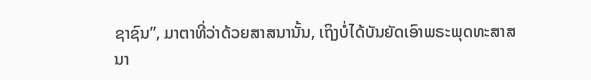ຊາຊົນ”, ມາຕາທີ່ວ່າດ້ວຍສາສນານັ້ນ, ເຖິງບໍ່ໄດ້ບັນຍັດເອົາພຣະພຸດທະສາສນາ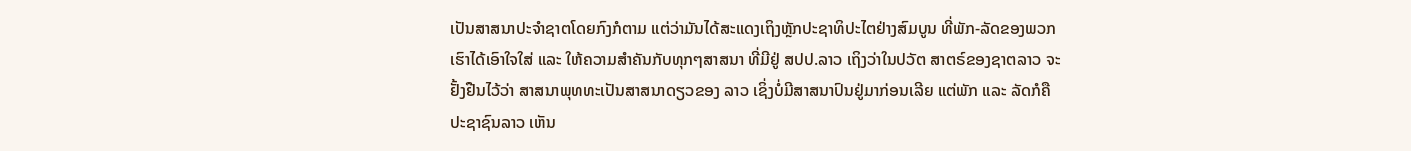ເປັນສາສນາປະຈຳຊາຕໂດຍກົງກໍຕາມ ແຕ່ວ່າມັນໄດ້ສະແດງເຖິງຫຼັກປະຊາທິປະໄຕຢ່າງສົມບູນ ທີ່ພັກ-ລັດຂອງພວກເຮົາໄດ້ເອົາໃຈໃສ່ ແລະ ໃຫ້ຄວາມສຳຄັນກັບທຸກໆສາສນາ ທີ່ມີຢູ່ ສປປ.ລາວ ເຖິງວ່າໃນປວັຕ ສາຕຣ໌ຂອງຊາຕລາວ ຈະຢັ້ງຢືນໄວ້ວ່າ ສາສນາພຸທທະເປັນສາສນາດຽວຂອງ ລາວ ເຊິ່ງບໍ່ມີສາສນາປົນຢູ່ມາກ່ອນເລີຍ ແຕ່ພັກ ແລະ ລັດກໍຄືປະຊາຊົນລາວ ເຫັນ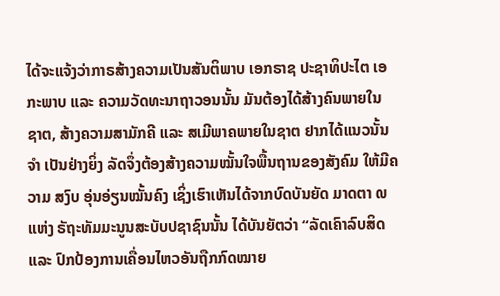ໄດ້ຈະແຈ້ງວ່າກາຣສ້າງຄວາມເປັນສັນຕິພາບ ເອກຣາຊ ປະຊາທິປະໄຕ ເອກະພາບ ແລະ ຄວາມວັດທະນາຖາວອນນັ້ນ ມັນຕ້ອງໄດ້ສ້າງຄົນພາຍໃນ ຊາຕ, ສ້າງຄວາມສາມັກຄີ ແລະ ສເມີພາຄພາຍໃນຊາຕ ຢາກໄດ້ແນວນັ້ນ ຈຳ ເປັນຢ່າງຍິ່ງ ລັດຈຶ່ງຕ້ອງສ້າງຄວາມໝັ້ນໃຈພື້ນຖານຂອງສັງຄົມ ໃຫ້ມີຄວາມ ສງົບ ອຸ່ນອ່ຽນໝັ້ນຄົງ ເຊິ່ງເຮົາເຫັນໄດ້ຈາກບົດບັນຍັດ ມາດຕາ ໙ ແຫ່ງ ຣັຖະທັມມະນູນສະບັບປຊາຊົນນັ້ນ ໄດ້ບັນຍັຕວ່າ “ລັດເຄົາລົບສິດ ແລະ ປົກປ້ອງການເຄື່ອນໄຫວອັນຖືກກົດໝາຍ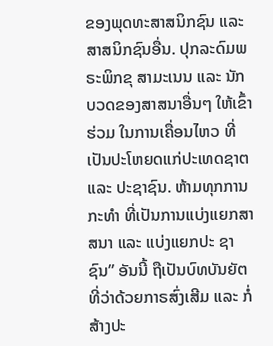ຂອງພຸດທະສາສນິກຊົນ ແລະ ສາສນິກຊົນອື່ນ. ປຸກລະດົມພຣະພິກຂຸ ສາມະເນນ ແລະ ນັກບວດຂອງສາສນາອື່ນໆ ໃຫ້ເຂົ້າຮ່ວມ ໃນການເຄື່ອນໄຫວ ທີ່ເປັນປະໂຫຍດແກ່ປະເທດຊາຕ ແລະ ປະຊາຊົນ. ຫ້າມທຸກການກະທຳ ທີ່ເປັນການແບ່ງແຍກສາສນາ ແລະ ແບ່ງແຍກປະ ຊາຊົນ” ອັນນີ້ ຖືເປັນບົທບັນຍັຕທີ່ວ່າດ້ວຍກາຣສົ່ງເສີມ ແລະ ກໍ່ສ້າງປະ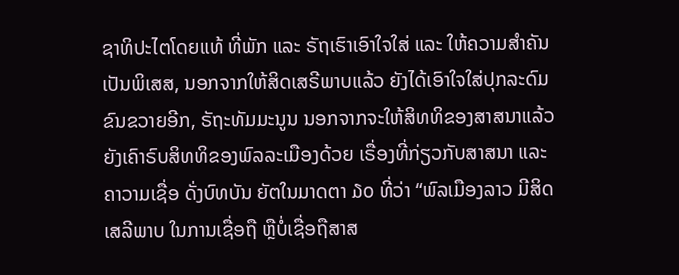ຊາທິປະໄຕໂດຍແທ້ ທີ່ພັກ ແລະ ຣັຖເຮົາເອົາໃຈໃສ່ ແລະ ໃຫ້ຄວາມສຳຄັນເປັນພິເສສ, ນອກຈາກໃຫ້ສິດເສຣີພາບແລ້ວ ຍັງໄດ້ເອົາໃຈໃສ່ປຸກລະດົມຂົນຂວາຍອີກ, ຣັຖະທັມມະນູນ ນອກຈາກຈະໃຫ້ສິທທິຂອງສາສນາແລ້ວ ຍັງເຄົາຣົບສິທທິຂອງພົລລະເມືອງດ້ວຍ ເຣື່ອງທີ່ກ່ຽວກັບສາສນາ ແລະ ຄາວາມເຊື່ອ ດັ່ງບົທບັນ ຍັຕໃນມາດຕາ ໓໐ ທີ່ວ່າ “ພົລເມືອງລາວ ມີສິດເສລີພາບ ໃນການເຊື່ອຖື ຫຼືບໍ່ເຊື່ອຖືສາສ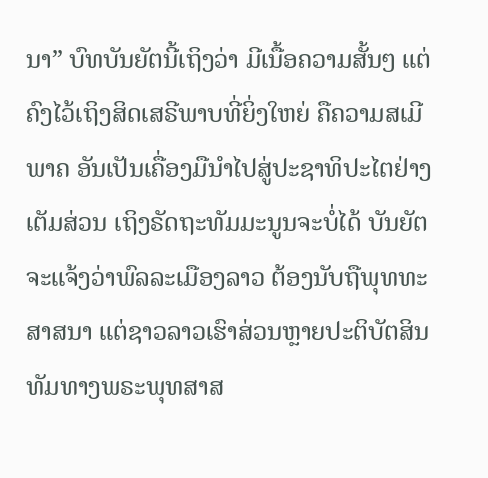ນາ” ບົທບັນຍັຕນີ້ເຖິງວ່າ ມີເນື້ອຄວາມສັ້ນໆ ແຕ່ຄົງໄວ້ເຖິງສິດເສຣີພາບທີ່ຍິ່ງໃຫຍ່ ຄືຄວາມສເມີພາຄ ອັນເປັນເຄື່ອງມືນຳໄປສູ່ປະຊາທິປະໄຕຢ່າງເຕັມສ່ວນ ເຖິງຣັດຖະທັມມະນູນຈະບໍ່ໄດ້ ບັນຍັຕຈະແຈ້ງວ່າພົລລະເມືອງລາວ ຕ້ອງນັບຖືພຸທທະສາສນາ ແຕ່ຊາວລາວເຮົາສ່ວນຫຼາຍປະຕິບັຕສິນທັມທາງພຣະພຸທສາສ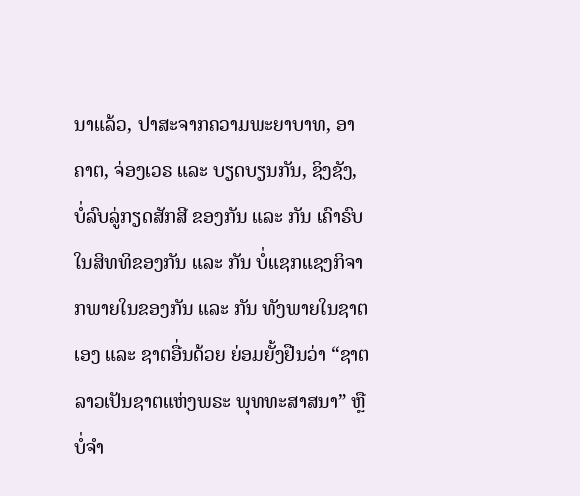ນາແລ້ວ, ປາສະຈາກຄວາມພະຍາບາທ, ອາຄາຕ, ຈ່ອງເວຣ ແລະ ບຽດບຽນກັນ, ຊິງຊັງ, ບໍ່ລົບລູ່ກຽດສັກສີ ຂອງກັນ ແລະ ກັນ ເຄົາຣົບໃນສິທທິຂອງກັນ ແລະ ກັນ ບໍ່ແຊກແຊງກິຈາກພາຍໃນຂອງກັນ ແລະ ກັນ ທັງພາຍໃນຊາຕເອງ ແລະ ຊາຕອື່ນດ້ວຍ ຍ່ອມຍັ້ງຢືນວ່າ “ຊາຕລາວເປັນຊາຕແຫ່ງພຣະ ພຸທທະສາສນາ” ຫຼືບໍ່ຈຳ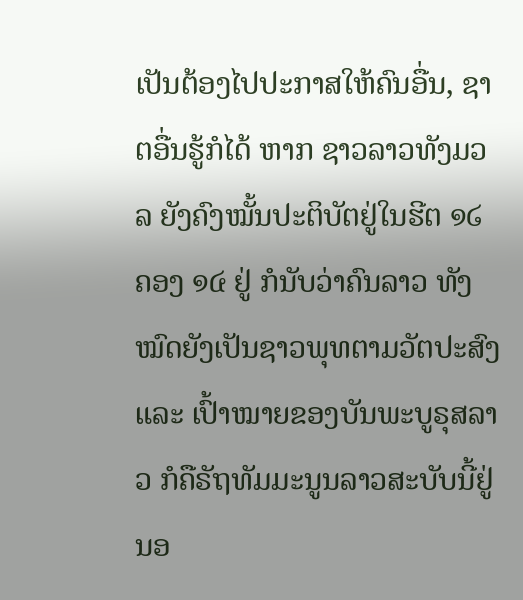ເປັນຕ້ອງໄປປະກາສໃຫ້ຄົນອື່ນ, ຊາຕອື່ນຮູ້ກໍໄດ້ ຫາກ ຊາວລາວທັງມວລ ຍັງຄົງໝັ້ນປະຕິບັຕຢູ່ໃນຮີຕ ໑໒ ຄອງ ໑໔ ຢູ່ ກໍນັບວ່າຄົນລາວ ທັງໝົດຍັງເປັນຊາວພຸທຕາມວັຕປະສົງ ແລະ ເປົ້າໝາຍຂອງບັນພະບູຣຸສລາວ ກໍຄືຣັຖທັມມະນູນລາວສະບັບນີ້ຢູ່ ນອ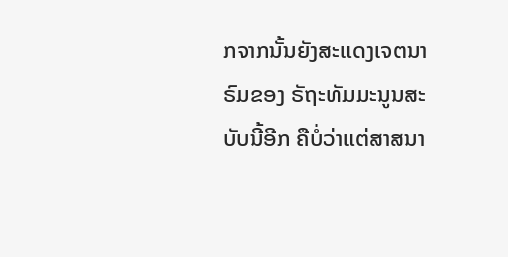ກຈາກນັ້ນຍັງສະແດງເຈຕນາຣົມຂອງ ຣັຖະທັມມະນູນສະບັບນີ້ອີກ ຄືບໍ່ວ່າແຕ່ສາສນາ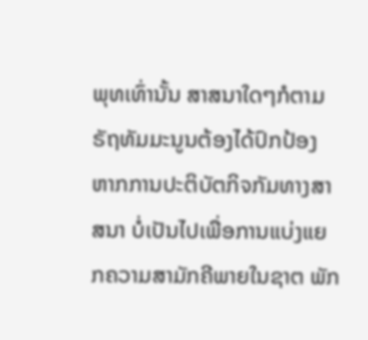ພຸທເທົ່ານັ້ນ ສາສນາໃດໆກໍຕາມຣັຖທັມມະນູນຕ້ອງໄດ້ປົກປ້ອງ ຫາກການປະຕິບັຕກິຈກັມທາງສາສນາ ບໍ່ເປັນໄປເພື່ອການແບ່ງແຍກຄວາມສາມັກຄີພາຍໃນຊາຕ ພັກ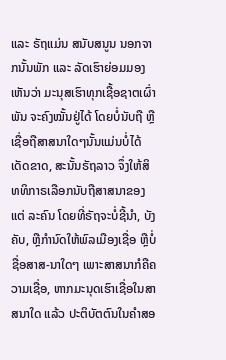ແລະ ຣັຖແມ່ນ ສນັບສນູນ ນອກຈາກນັ້ນພັກ ແລະ ລັດເຮົາຍ່ອມມອງເຫັນວ່າ ມະນຸສເຮົາທຸກເຊື້ອຊາຕເຜົ່າພັນ ຈະຄົງໝັ້ນຢູ່ໄດ້ ໂດຍບໍ່ນັບຖື ຫຼືເຊື່ອຖືສາສນາໃດໆນັ້ນແມ່ນບໍ່ໄດ້ເດັດຂາດ, ສະນັ້ນຣັຖລາວ ຈຶ່ງໃຫ້ສິທທິກາຣເລືອກນັບຖືສາສນາຂອງແຕ່ ລະຄົນ ໂດຍທີ່ຣັຖຈະບໍ່ຊີ້ນຳ, ບັງຄັບ, ຫຼືກຳນົດໃຫ້ພົລເມືອງເຊື່ອ ຫຼືບໍ່ຊື່ອສາສ-ນາໃດໆ ເພາະສາສນາກໍຄືຄວາມເຊື່ອ, ຫາກມະນຸດເຮົາເຊື່ອໃນສາສນາໃດ ແລ້ວ ປະຕິບັຕຕົນໃນຄຳສອ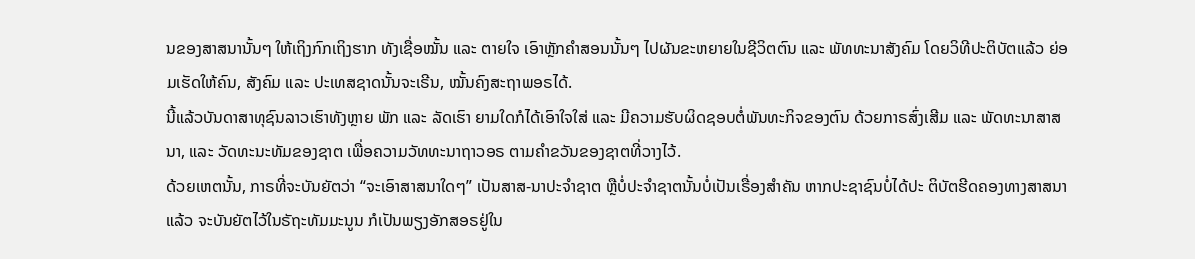ນຂອງສາສນານັ້ນໆ ໃຫ້ເຖິງກົກເຖິງຮາກ ທັງເຊື່ອໝັ້ນ ແລະ ຕາຍໃຈ ເອົາຫຼັກຄຳສອນນັ້ນໆ ໄປຜັນຂະຫຍາຍໃນຊີວິຕຕົນ ແລະ ພັທທະນາສັງຄົມ ໂດຍວິທີປະຕິບັຕແລ້ວ ຍ່ອມເຮັດໃຫ້ຄົນ, ສັງຄົມ ແລະ ປະເທສຊາດນັ້ນຈະເຣີນ, ໝັ້ນຄົງສະຖາພອຣໄດ້.
ນີ້ແລ້ວບັນດາສາທຸຊົນລາວເຮົາທັງຫຼາຍ ພັກ ແລະ ລັດເຮົາ ຍາມໃດກໍໄດ້ເອົາໃຈໃສ່ ແລະ ມີຄວາມຮັບຜິດຊອບຕໍ່ພັນທະກິຈຂອງຕົນ ດ້ວຍກາຣສົ່ງເສີມ ແລະ ພັດທະນາສາສນາ, ແລະ ວັດທະນະທັມຂອງຊາຕ ເພື່ອຄວາມວັທທະນາຖາວອຣ ຕາມຄຳຂວັນຂອງຊາຕທີ່ວາງໄວ້.
ດ້ວຍເຫຕນັ້ນ, ກາຣທີ່ຈະບັນຍັຕວ່າ “ຈະເອົາສາສນາໃດໆ” ເປັນສາສ-ນາປະຈຳຊາຕ ຫຼືບໍ່ປະຈຳຊາຕນັ້ນບໍ່ເປັນເຣື່ອງສຳຄັນ ຫາກປະຊາຊົນບໍ່ໄດ້ປະ ຕິບັຕຮີດຄອງທາງສາສນາແລ້ວ ຈະບັນຍັຕໄວ້ໃນຣັຖະທັມມະນູນ ກໍເປັນພຽງອັກສອຣຢູ່ໃນ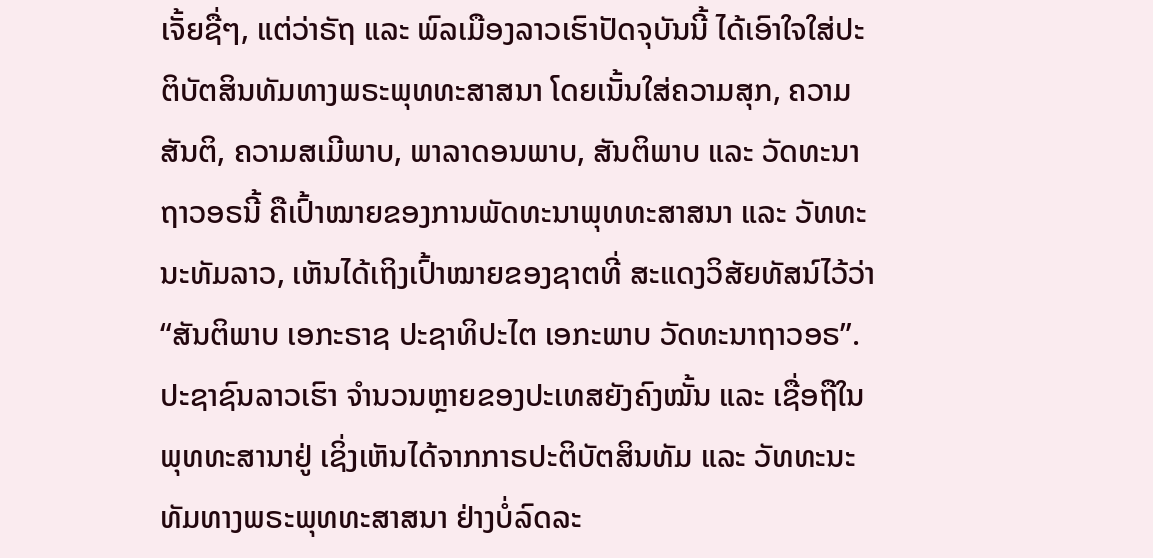ເຈັ້ຍຊື່ໆ, ແຕ່ວ່າຣັຖ ແລະ ພົລເມືອງລາວເຮົາປັດຈຸບັນນີ້ ໄດ້ເອົາໃຈໃສ່ປະຕິບັຕສິນທັມທາງພຣະພຸທທະສາສນາ ໂດຍເນັ້ນໃສ່ຄວາມສຸກ, ຄວາມສັນຕິ, ຄວາມສເມີພາບ, ພາລາດອນພາບ, ສັນຕິພາບ ແລະ ວັດທະນາຖາວອຣນີ້ ຄືເປົ້າໝາຍຂອງການພັດທະນາພຸທທະສາສນາ ແລະ ວັທທະນະທັມລາວ, ເຫັນໄດ້ເຖິງເປົ້າໝາຍຂອງຊາຕທີ່ ສະແດງວິສັຍທັສນ໌ໄວ້ວ່າ “ສັນຕິພາບ ເອກະຣາຊ ປະຊາທິປະໄຕ ເອກະພາບ ວັດທະນາຖາວອຣ”.
ປະຊາຊົນລາວເຮົາ ຈຳນວນຫຼາຍຂອງປະເທສຍັງຄົງໝັ້ນ ແລະ ເຊື່ອຖືໃນພຸທທະສານາຢູ່ ເຊິ່ງເຫັນໄດ້ຈາກກາຣປະຕິບັຕສິນທັມ ແລະ ວັທທະນະທັມທາງພຣະພຸທທະສາສນາ ຢ່າງບໍ່ລົດລະ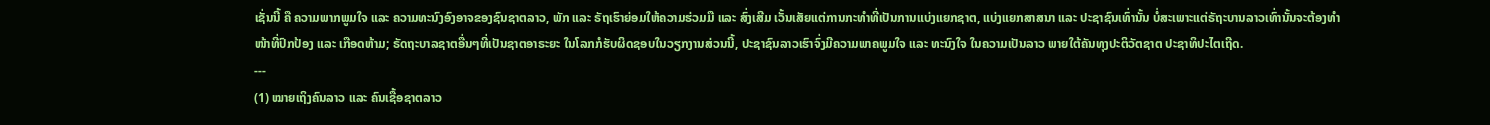ເຊັ່ນນີ້ ຄື ຄວາມພາກພູມໃຈ ແລະ ຄວາມທະນົງອົງອາຈຂອງຊົນຊາຕລາວ, ພັກ ແລະ ຣັຖເຮົາຍ່ອມໃຫ້ຄວາມຮ່ວມມື ແລະ ສົ່ງເສີມ ເວັ້ນເສັຍແຕ່ການກະທຳທີ່ເປັນການແບ່ງແຍກຊາຕ, ແບ່ງແຍກສາສນາ ແລະ ປະຊາຊົນເທົ່ານັ້ນ ບໍ່ສະເພາະແຕ່ຣັຖະບານລາວເທົ່ານັ້ນຈະຕ້ອງທຳ ໜ້າທີ່ປົກປ້ອງ ແລະ ເກືອດຫ້າມ; ຣັດຖະບາລຊາຕອື່ນໆທີ່ເປັນຊາຕອາຣະຍະ ໃນໂລກກໍຮັບຜິດຊອບໃນວຽກງານສ່ວນນີ້, ປະຊາຊົນລາວເຮົາຈົ່ງມີຄວາມພາຄພູມໃຈ ແລະ ທະນົງໃຈ ໃນຄວາມເປັນລາວ ພາຍໃຕ້ຄັນທຸງປະຕິວັຕຊາຕ ປະຊາທິປະໄຕເຖີດ.
---
(1) ໝາຍເຖິງຄົນລາວ ແລະ ຄົນເຊື້ອຊາຕລາວ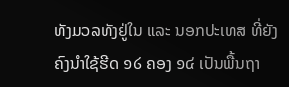ທັງມວລທັງຢູ່ໃນ ແລະ ນອກປະເທສ ທີ່ຍັງຄົງນຳໃຊ້ຮີດ ໑໒ ຄອງ ໑໔ ເປັນພື້ນຖາ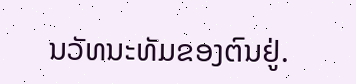ນວັທນະທັມຂອງຕົນຢູ່.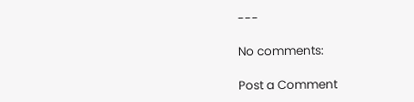---

No comments:

Post a Comment